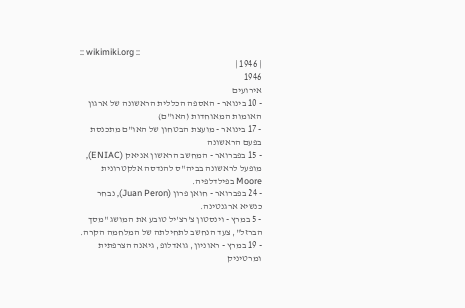:: wikimiki.org ::
| 1946 |
1946
אירועים
- 10 בינואר - האספה הכללית הראשונה של ארגון האומות המאוחדות (האו"ם)
- 17 בינואר - מועצת הבטחון של האו"ם מתכנסת בפעם הראשונה
- 15 בפברואר - המחשב הראשון אניאק (ENIAC), מופעל לראשונה בביה"ס להנדסה אלקטרונית Moore בפילדלפיה.
- 24 בפברואר - חואן פרון (Juan Peron), נבחר כנשיא ארגנטינה.
- 5 במרץ - וינסטון צ'רצ'יל טובע את המושג "מסך הברזל", צעד הנחשב לתחילתה של המלחמה הקרה.
- 19 במרץ - ראוניון, גואדלופ, גיאנה הצרפתית ומרטיניק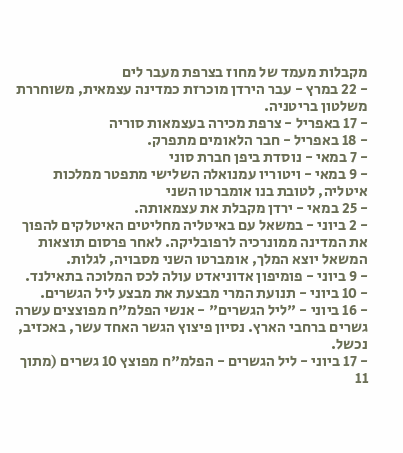מקבלות מעמד של מחוז בצרפת מעבר לים
- 22 במרץ - עבר הירדן מוכרזת כמדינה עצמאית, משוחררת משלטון בריטניה.
- 17 באפריל - צרפת מכירה בעצמאות סוריה
- 18 באפריל - חבר הלאומים מתפרק.
- 7 במאי - נוסדת ביפן חברת סוני
- 9 במאי - ויטוריו עמנואלה השלישי מתפטר ממלכות איטליה, לטובת בנו אומברטו השני
- 25 במאי - ירדן מקבלת את עצמאותה.
- 2 ביוני - במשאל עם באיטליה מחליטים האיטלקים להפוך את המדינה ממונרכיה לרפובליקה. לאחר פרסום תוצאות המשאל יוצא המלך, אומברטו השני מסבויה, לגלות.
- 9 ביוני - פומיפון אדוניאדט עולה לכס המלוכה בתאילנד.
- 10 ביוני - תנועת המרי מבצעת את מבצע ליל הגשרים.
- 16 ביוני - "ליל הגשרים" - אנשי הפלמ"ח מפוצצים עשרה גשרים ברחבי הארץ. נסיון פיצוץ הגשר האחד עשר, באכזיב, נכשל.
- 17 ביוני - ליל הגשרים - הפלמ"ח מפוצץ 10 גשרים (מתוך 11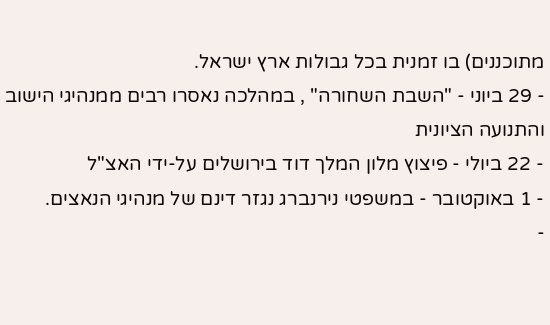מתוכננים) בו זמנית בכל גבולות ארץ ישראל.
- 29 ביוני - "השבת השחורה" , במהלכה נאסרו רבים ממנהיגי הישוב והתנועה הציונית
- 22 ביולי - פיצוץ מלון המלך דוד בירושלים על-ידי האצ"ל
- 1 באוקטובר - במשפטי נירנברג נגזר דינם של מנהיגי הנאצים.
-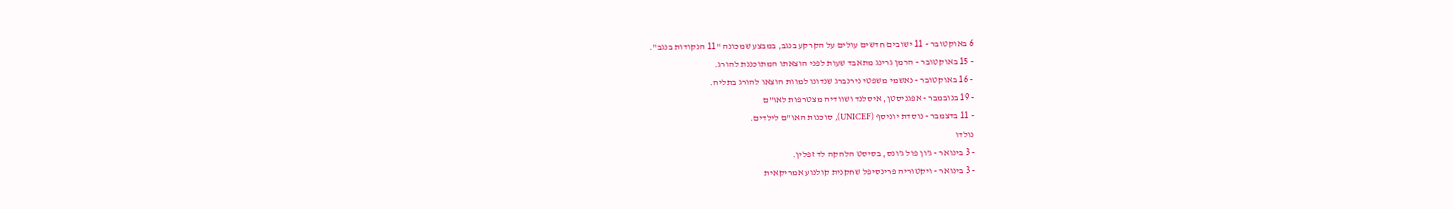6 באוקטובר - 11 ישובים חדשים עולים על הקרקע בנגב, במבצע שמכונה "11 הנקודות בנגב".
- 15 באוקטובר - הרמן גרינג מתאבד שעות לפני הוצאתו המתוכננת להורג.
- 16 באוקטובר - נאשמי משפטי נירנברג שנדונו למוות הוצאו להורג בתליה.
- 19 בנובמבר - אפגניסטן, איסלנד ושוודיה מצטרפות לאו"ם
- 11 בדצמבר - נוסדת יוניסף (UNICEF), סוכנות האו"ם לילדים.
נולדו
- 3 בינואר - ג'ון פול ג'ונס, בסיסט הלהקה לד זפלין.
- 3 בינואר - ויקטוריה פרינסיפל שחקנית קולנוע אמריקאית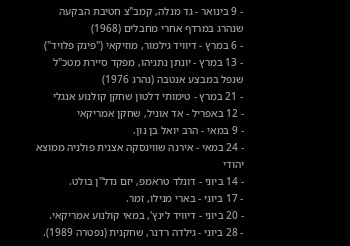- 9 בינואר - גד מנלה, קמב"צ חטיבת הבקעה שנהרג במרדף אחרי מחבלים (1968)
- 6 במרץ - דיוויד גילמור, מוזיקאי ("פינק פלויד")
- 13 במרץ - יונתן נתניהו, מפקד סיירת מטכ"ל שנפל במבצע אנטבה (נהרג 1976)
- 21 במרץ - טימותי דלטון שחקן קולנוע אנגלי
- 12 באפריל - אד אוניל, שחקן אמריקאי
- 9 במאי - הרב יואל בן נון.
- 24 במאי - אירנה שווינסקה אצנית פולניה ממוצא יהודי
- 14 ביוני - דונלד טראמפ, יזם נדל"ן בולט.
- 17 ביוני - בארי מנילו, זמר.
- 20 ביוני - דיוויד לינץ', במאי קולנוע אמריקאי.
- 28 ביוני - גילדה רדנר, שחקנית (נפטרה 1989).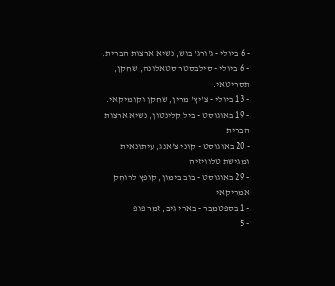- 6 ביולי - ג'ורג' בוש, נשיא ארצות הברית.
- 6 ביולי - סילבסטר סטאלונה, שחקן, תסריטאי.
- 13 ביולי - צ'יץ' מרין, שחקן וקומיקאי.
- 19 באוגוסט - ביל קלינטון, נשיא ארצות הברית
- 20 באוגוסט - קוני צ'אנג, עיתונאית ומגישת טלוויזיה
- 29 באוגוסט - בוב בימון, קופץ לרוחק אמריקאי
- 1 בספטמבר - בארי גיב, זמר פופ
- 5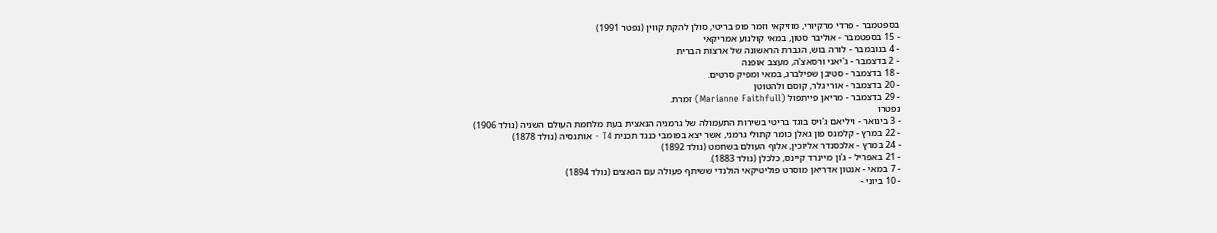בספטמבר - פרדי מרקיורי, מוזיקאי וזמר פופ בריטי, סולן להקת קווין (נפטר 1991)
- 15 בספטמבר - אוליבר סטון, במאי קולנוע אמריקאי
- 4 בנובמבר - לורה בוש, הגברת הראשונה של ארצות הברית
- 2 בדצמבר - ג'יאני ורסאצ'ה, מעצב אופנה
- 18 בדצמבר - סטיבן שפילברג, במאי ומפיק סרטים.
- 20 בדצמבר - אורי גלר, קוסם ולהטוטן
- 29 בדצמבר - מריאן פייתפול (Marianne Faithfull) זמרת.
נפטרו
- 3 בינואר - ויליאם ג'ויס בוגד בריטי בשירות התעמולה של גרמניה הנאצית בעת מלחמת העולם השניה (נולד 1906)
- 22 במרץ - קלמנס פון גאלן כומר קתולי גרמני, אשר יצא בפומבי כנגד תכנית T4 - אותנסיה (נולד 1878)
- 24 במרץ - אלכסנדר אליוכין, אלוף העולם בשחמט (נולד 1892)
- 21 באפריל - ג'ון מיינרד קיינס, כלכלן (נולד 1883).
- 7 במאי - אנטון אדריאן מוסרט פוליטיקאי הולנדי ששיתף פעולה עם הנאצים (נולד 1894)
- 10 ביוני -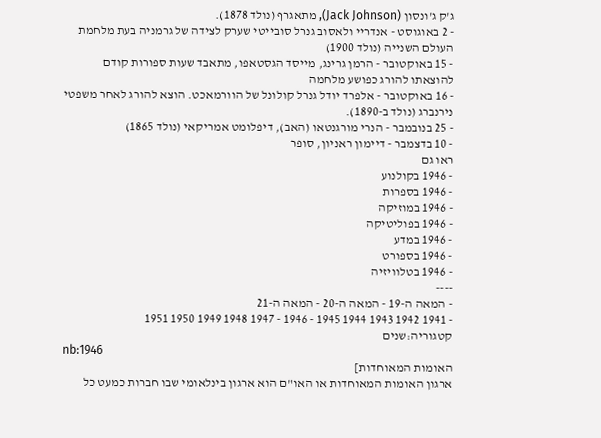ג'ק ג'ונסון (Jack Johnson), מתאגרף (נולד 1878).
- 2 באוגוסט - אנדריי ולאסוב גנרל סובייטי שערק לצידה של גרמניה בעת מלחמת העולם השנייה (נולד 1900)
- 15 באוקטובר - הרמן גרינג, מייסד הגסטאפו, מתאבד שעות ספורות קודם להוצאתו להורג כפושע מלחמה
- 16 באוקטובר - אלפרד יודל גנרל קולונל של הוורמאכט. הוצא להורג לאחר משפטי נירנברג (נולד ב-1890).
- 25 בנובמבר - הנרי מורגנטאו (האב), דיפלומט אמריקאי (נולד 1865)
- 10 בדצמבר - דיימון ראניון, סופר
ראו גם
- 1946 בקולנוע
- 1946 בספרות
- 1946 במוזיקה
- 1946 בפוליטיקה
- 1946 במדע
- 1946 בספורט
- 1946 בטלוויזיה
----
- המאה ה-19 - המאה ה-20 - המאה ה-21
- 1941 1942 1943 1944 1945 - 1946 - 1947 1948 1949 1950 1951
קטגוריה:שנים
nb:1946
האומות המאוחדות]
ארגון האומות המאוחדות או האו"ם הוא ארגון בינלאומי שבו חברות כמעט כל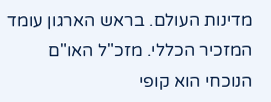מדינות העולם. בראש הארגון עומד המזכיר הכללי. מזכ"ל האו"ם הנוכחי הוא קופי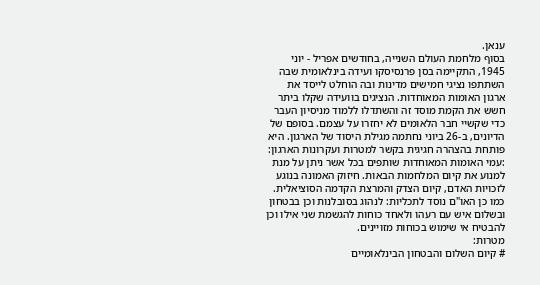ענאן.
בסוף מלחמת העולם השנייה, בחודשים אפריל - יוני 1945, התקיימה בסן פרנסיסקו ועידה בינלאומית שבה השתתפו נציגי חמישים מדינות ובה הוחלט לייסד את ארגון האומות המאוחדות. הנציגים בוועידה שקלו ביתר חשש את הקמת מוסד זה והשתדלו ללמוד מניסיון העבר כדי שקשיי חבר הלאומים לא יחזרו על עצמם. בסופם של הדיונים, ב-26 ביוני נחתמה מגילת היסוד של הארגון. היא פותחת בהצהרה חגיגית בקשר למטרות ועקרונות הארגון:
:עמי האומות המאוחדות שותפים בכל אשר ניתן על מנת למנוע את קיום המלחמות הבאות. חיזוק האמונה בנוגע לזכויות האדם, קיום הצדק והמרצת הקדמה הסוציאלית. כמו כן האו"ם נוסד לתכליות: לנהוג בסובלנות וכן בבטחון ובשלום איש עם רעהו ולאחד כוחות להגשמת שני אילו וכן להבטיח אי שימוש בכוחות מזויינים.
מטרות:
# קיום השלום והבטחון הבינלאומיים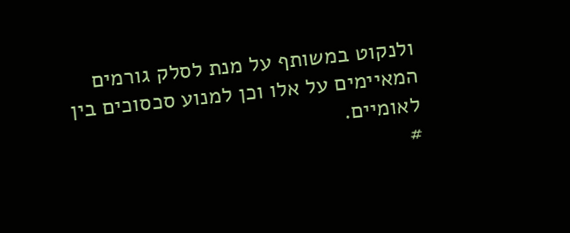ולנקוט במשותף על מנת לסלק גורמים המאיימים על אלו וכן למנוע סכסוכים בין לאומיים.
#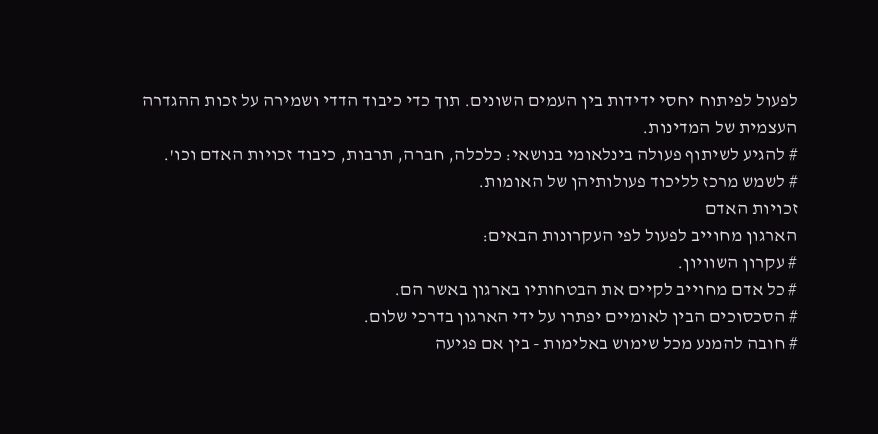לפעול לפיתוח יחסי ידידות בין העמים השונים. תוך כדי כיבוד הדדי ושמירה על זכות ההגדרה העצמית של המדינות.
# להגיע לשיתוף פעולה בינלאומי בנושאי: כלכלה, חברה, תרבות, כיבוד זכויות האדם וכו'.
# לשמש מרכז לליכוד פעולותיהן של האומות.
זכויות האדם
הארגון מחוייב לפעול לפי העקרונות הבאים:
# עקרון השוויון.
# כל אדם מחוייב לקיים את הבטחותיו בארגון באשר הם.
# הסכסוכים הבין לאומיים יפתרו על ידי הארגון בדרכי שלום.
# חובה להמנע מכל שימוש באלימות - בין אם פגיעה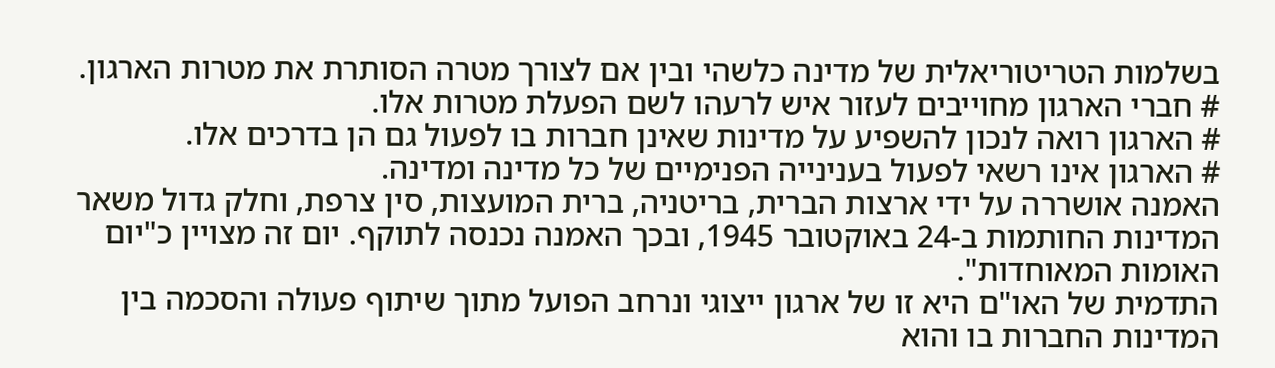בשלמות הטריטוריאלית של מדינה כלשהי ובין אם לצורך מטרה הסותרת את מטרות הארגון.
# חברי הארגון מחוייבים לעזור איש לרעהו לשם הפעלת מטרות אלו.
# הארגון רואה לנכון להשפיע על מדינות שאינן חברות בו לפעול גם הן בדרכים אלו.
# הארגון אינו רשאי לפעול בענינייה הפנימיים של כל מדינה ומדינה.
האמנה אושררה על ידי ארצות הברית, בריטניה, ברית המועצות, סין צרפת, וחלק גדול משאר המדינות החותמות ב-24 באוקטובר 1945, ובכך האמנה נכנסה לתוקף. יום זה מצויין כ"יום האומות המאוחדות".
התדמית של האו"ם היא זו של ארגון ייצוגי ונרחב הפועל מתוך שיתוף פעולה והסכמה בין המדינות החברות בו והוא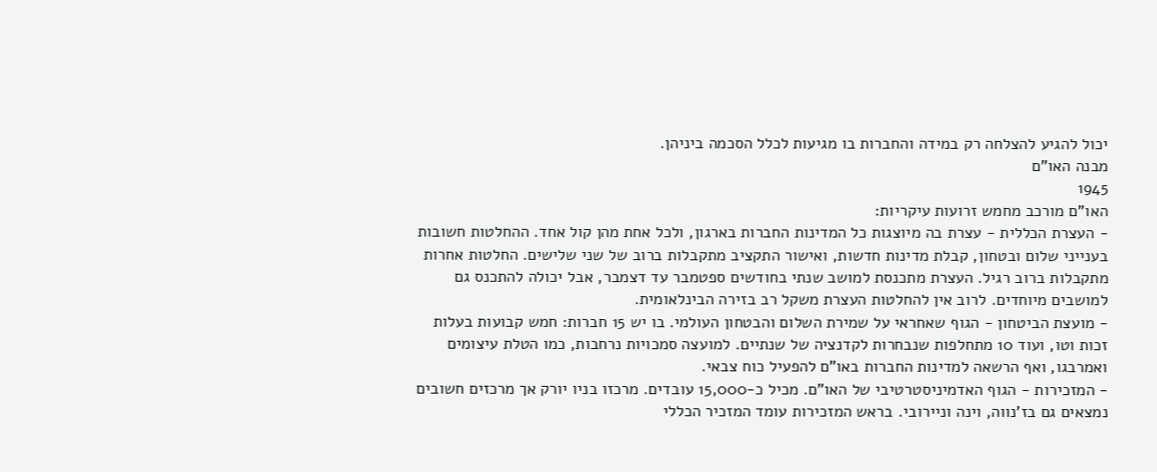יכול להגיע להצלחה רק במידה והחברות בו מגיעות לכלל הסכמה ביניהן.
מבנה האו"ם
1945
האו"ם מורכב מחמש זרועות עיקריות:
- העצרת הכללית - עצרת בה מיוצגות כל המדינות החברות בארגון, ולכל אחת מהן קול אחד. ההחלטות חשובות בענייני שלום ובטחון, קבלת מדינות חדשות, ואישור התקציב מתקבלות ברוב של שני שלישים. החלטות אחרות מתקבלות ברוב רגיל. העצרת מתכנסת למושב שנתי בחודשים ספטמבר עד דצמבר, אבל יכולה להתכנס גם למושבים מיוחדים. לרוב אין להחלטות העצרת משקל רב בזירה הבינלאומית.
- מועצת הביטחון - הגוף שאחראי על שמירת השלום והבטחון העולמי. בו יש 15 חברות: חמש קבועות בעלות זכות וטו, ועוד 10 מתחלפות שנבחרות לקדנציה של שנתיים. למועצה סמכויות נרחבות, כמו הטלת עיצומים ואמרבגו, ואף הרשאה למדינות החברות באו"ם להפעיל כוח צבאי.
- המזכירות - הגוף האדמיניסטרטיבי של האו"ם. מכיל כ-15,000 עובדים. מרכזו בניו יורק אך מרכזים חשובים נמצאים גם בז'נווה, וינה וניירובי. בראש המזכירות עומד המזכיר הכללי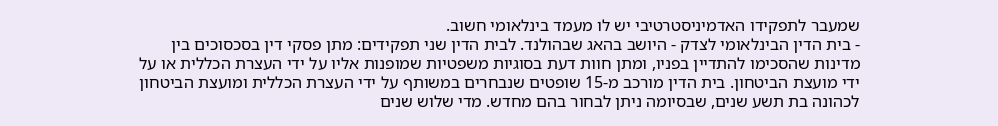שמעבר לתפקידו האדמיניסטרטיבי יש לו מעמד בינלאומי חשוב.
- בית הדין הבינלאומי לצדק - היושב בהאג שבהולנד. לבית הדין שני תפקידים: מתן פסקי דין בסכסוכים בין מדינות שהסכימו להתדיין בפניו, ומתן חוות דעת בסוגיות משפטיות שמופנות אליו על ידי העצרת הכללית או על ידי מועצת הביטחון. בית הדין מורכב מ-15 שופטים שנבחרים במשותף על ידי העצרת הכללית ומועצת הביטחון לכהונה בת תשע שנים, שבסיומה ניתן לבחור בהם מחדש. מדי שלוש שנים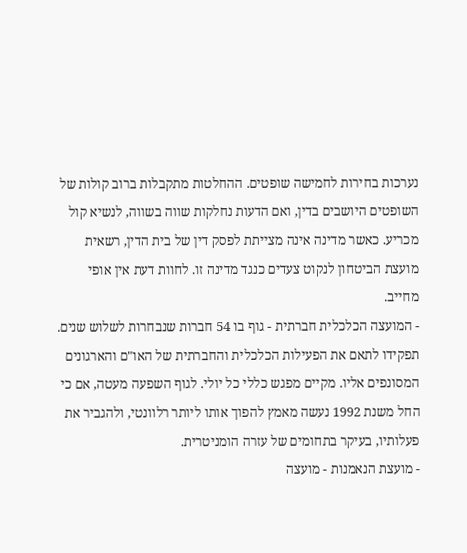נערכות בחירות לחמישה שופטים. ההחלטות מתקבלות ברוב קולות של השופטים היושבים בדין, ואם הדעות נחלקות שווה בשווה, לנשיא קול מכריע. כאשר מדינה אינה מצייתת לפסק דין של בית הדין, רשאית מועצת הביטחון לנקוט צעדים כנגד מדינה זו. לחוות דעת אין אופי מחייב.
- המועצה הכלכלית חברתית - גוף בו 54 חברות שנבחרות לשלוש שנים. תפקידו לתאם את הפעילות הכלכלית והחברתית של האו"ם והארגונים המסונפים אליו. מקיים מפגש כללי כל יולי. לגוף השפעה מעטה, אם כי החל משנת 1992 נעשה מאמץ להפוך אותו ליותר רלוונטי, ולהגביר את פעלותיו, בעיקר בתחומים של עזרה הומניטרית.
- מועצת הנאמנות - מועצה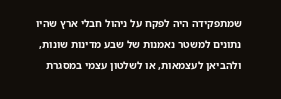שמתפקידה היה לפקח על ניהול חבלי ארץ שהיו נתונים למשטר נאמנות של שבע מדינות שונות, ולהביאן לעצמאות, או לשלטון עצמי במסגרת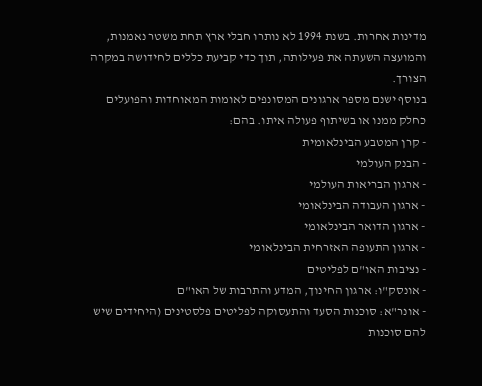מדינות אחרות. בשנת 1994 לא נותרו חבלי ארץ תחת משטר נאמנות, והמועצה השעתה את פעילותה, תוך כדי קביעת כללים לחידושה במקרה הצורך.
בנוסף ישנם מספר ארגונים המסונפים לאומות המאוחדות והפועלים כחלק ממנו או בשיתוף פעולה איתו. בהם:
- קרן המטבע הבינלאומית
- הבנק העולמי
- ארגון הבריאות העולמי
- ארגון העבודה הבינלאומי
- ארגון הדואר הבינלאומי
- ארגון התעופה האזרחית הבינלאומי
- נציבות האו"ם לפליטים
- אונסק"ו: ארגון החינוך, המדע והתרבות של האו"ם
- אונר"א: סוכנות הסעד והתעסוקה לפליטים פלסטינים (היחידים שיש להם סוכנות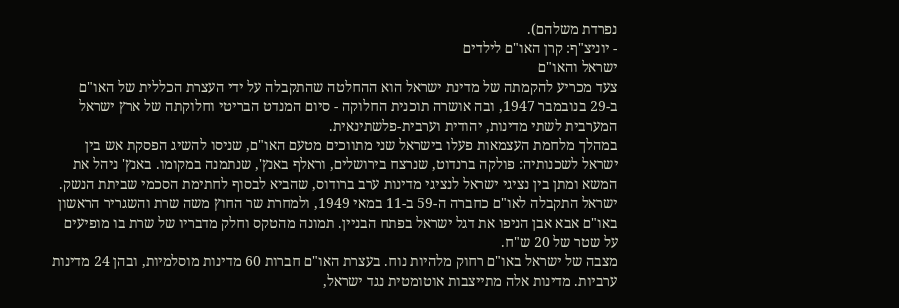נפרדת משלהם).
- יוניצ"ף: קרן האו"ם לילדים
ישראל והאו"ם
צעד מכריע להקמתה של מדינת ישראל הוא ההחלטה שהתקבלה על ידי העצרת הכללית של האו"ם ב-29 בנובמבר 1947, ובה אושרה תוכנית החלוקה - סיום המנדט הבריטי וחלוקתה של ארץ ישראל המערבית לשתי מדינות, יהודית וערבית-פלשתינאית.
במהלך מלחמת העצמאות פעלו בישראל שני מתווכים מטעם האו"ם, שניסו להשיג הפסקת אש בין ישראל לשכנותיה: פולקה ברנדוט, שנרצח בירושלים, וראלף באנץ', שנתמנה במקומו. באנץ' ניהל את המשא ומתן בין נציגי ישראל לנציגי מדינות ערב ברודוס, שהביא לבסוף לחתימת הסכמי שביתת הנשק.
ישראל התקבלה לאו"ם כחברה ה-59 ב-11 במאי 1949, ולמחרת שר החוץ משה שרת והשגריר הראשון באו"ם אבא אבן הניפו את דגל ישראל בפתח הבניין. תמונה מהטקס וחלק מדבריו של שרת בו מופיעים על שטר של 20 ש"ח.
מצבה של ישראל באו"ם רחוק מלהיות נוח. בעצרת האו"ם חברות 60 מדינות מוסלמיות, ובהן 24 מדינות ערביות. מדינות אלה מתייצבות אוטומטית נגד ישראל,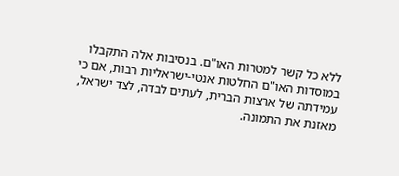ללא כל קשר למטרות האו"ם. בנסיבות אלה התקבלו במוסדות האו"ם החלטות אנטי-ישראליות רבות, אם כי עמידתה של ארצות הברית, לעתים לבדה, לצד ישראל, מאזנת את התמונה.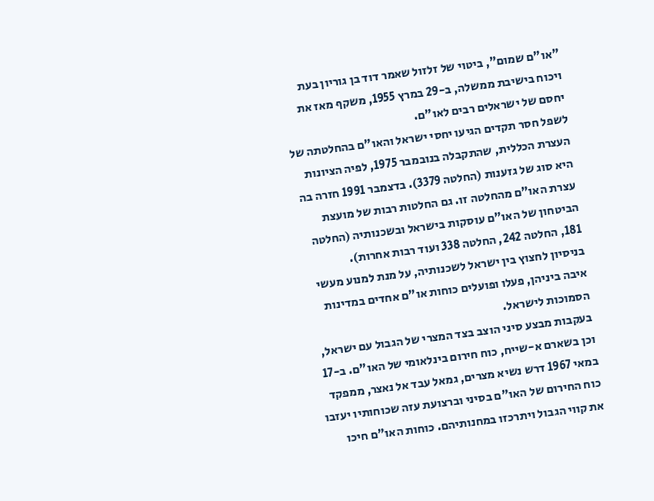"או"ם שמום", ביטוי של זלזול שאמר דוד בן גוריון בעת ויכוח בישיבת ממשלה, ב-29 במרץ 1955, משקף מאז את יחסם של ישראלים רבים לאו"ם.
לשפל חסר תקדים הגיעו יחסי ישראל והאו"ם בהחלטתה של העצרת הכללית, שהתקבלה בנובמבר 1975, לפיה הציונות היא סוג של גזענות (החלטה 3379). בדצמבר 1991 חזרה בה עצרת האו"ם מהחלטה זו. גם החלטות רבות של מועצת הביטחון של האו"ם עוסקות בישראל ובשכנותיה (החלטה 181, החלטה 242, החלטה 338 ועוד רבות אחרות).
בניסיון לחצוץ בין ישראל לשכנותיה, על מנת למנוע מעשי איבה ביניהן, פעלו ופועלים כוחות או"ם אחדים במדינות הסמוכות לישראל.
בעקבות מבצע סיני הוצב בצד המצרי של הגבול עם ישראל, וכן בשארם א-שייח, כוח חירום בינלאומי של האו"ם. ב-17 במאי 1967 דרש נשיא מצרים, גמאל עבד אל נאצר, ממפקד כוח החירום של האו"ם בסיני וברצועת עזה שכוחותיו יעזבו את קווי הגבול ויתרכזו במחנותיהם. כוחות האו"ם חיכו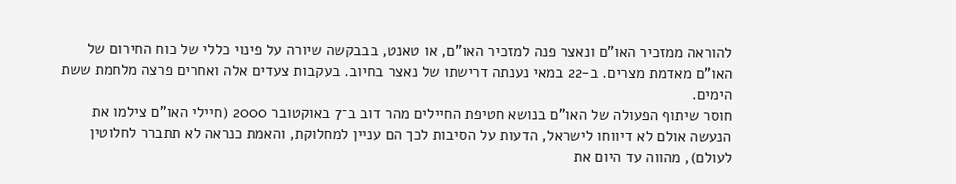להוראה ממזכיר האו"ם ונאצר פנה למזכיר האו"ם, או טאנט, בבבקשה שיורה על פינוי כללי של כוח החירום של האו"ם מאדמת מצרים. ב-22 במאי נענתה דרישתו של נאצר בחיוב. בעקבות צעדים אלה ואחרים פרצה מלחמת ששת הימים.
חוסר שיתוף הפעולה של האו"ם בנושא חטיפת החיילים מהר דוב ב־7 באוקטובר 2000 (חיילי האו"ם צילמו את הנעשה אולם לא דיווחו לישראל, הדעות על הסיבות לכך הם עניין למחלוקת, והאמת כנראה לא תתברר לחלוטין לעולם), מהווה עד היום את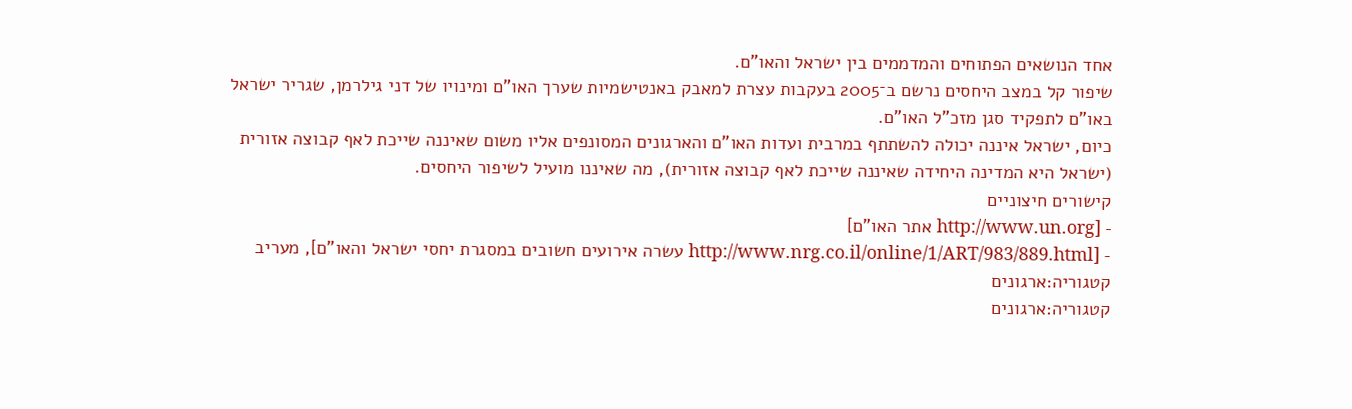אחד הנושאים הפתוחים והמדממים בין ישראל והאו"ם.
שיפור קל במצב היחסים נרשם ב־2005 בעקבות עצרת למאבק באנטישמיות שערך האו"ם ומינויו של דני גילרמן, שגריר ישראל באו"ם לתפקיד סגן מזכ"ל האו"ם.
כיום, ישראל איננה יכולה להשתתף במרבית ועדות האו"ם והארגונים המסונפים אליו משום שאיננה שייכת לאף קבוצה אזורית (ישראל היא המדינה היחידה שאיננה שייכת לאף קבוצה אזורית), מה שאיננו מועיל לשיפור היחסים.
קישורים חיצוניים
- [http://www.un.org אתר האו"ם]
- [http://www.nrg.co.il/online/1/ART/983/889.html עשרה אירועים חשובים במסגרת יחסי ישראל והאו"ם], מעריב
קטגוריה:ארגונים
קטגוריה:ארגונים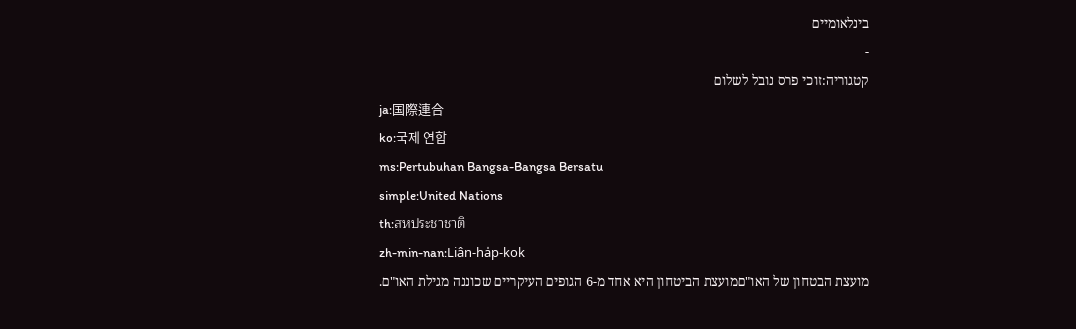בינלאומיים
-
קטגוריה:זוכי פרס נובל לשלום
ja:国際連合
ko:국제 연합
ms:Pertubuhan Bangsa-Bangsa Bersatu
simple:United Nations
th:สหประชาชาติ
zh-min-nan:Liân-ha̍p-kok
מועצת הבטחון של האו"םמועצת הביטחון היא אחד מ-6 הגופים העיקריים שכוננה מגילת האו"ם.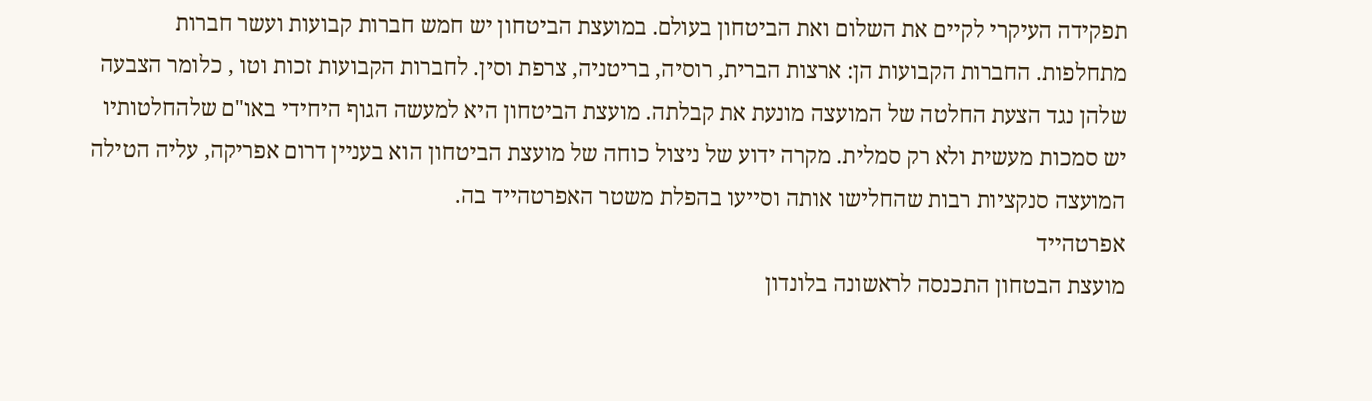תפקידה העיקרי לקיים את השלום ואת הביטחון בעולם. במועצת הביטחון יש חמש חברות קבועות ועשר חברות מתחלפות. החברות הקבועות הן: ארצות הברית, רוסיה, בריטניה, צרפת וסין. לחברות הקבועות זכות וטו , כלומר הצבעה שלהן נגד הצעת החלטה של המועצה מונעת את קבלתה. מועצת הביטחון היא למעשה הגוף היחידי באו"ם שלהחלטותיו יש סמכות מעשית ולא רק סמלית. מקרה ידוע של ניצול כוחה של מועצת הביטחון הוא בעניין דרום אפריקה, עליה הטילה המועצה סנקציות רבות שהחלישו אותה וסייעו בהפלת משטר האפרטהייד בה.
אפרטהייד
מועצת הבטחון התכנסה לראשונה בלונדון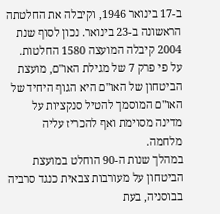ב-17 בינואר 1946, וקיבלה את החלטתה הראשונה ב-23 בינואר. נכון לסוף שנת 2004 קיבלה המועצה 1580 החלטות.
על פי פרק 7 של מגילת האו"ם, מועצת הביטחון של האו"ם היא הגוף היחיד של האו"ם המוסמך להטיל סנקציות על מדינה מסוימת ואף להכריז עליה מלחמה.
במהלך שנות ה-90 הוחלט במועצת הביטחון על מעורבות צבאית כנגד סרביה בבוסניה, בעת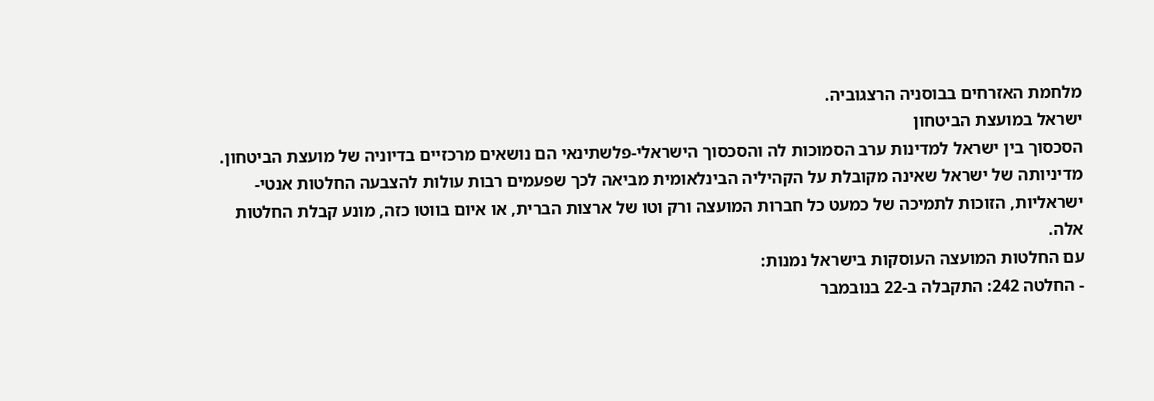מלחמת האזרחים בבוסניה הרצגוביה.
ישראל במועצת הביטחון
הסכסוך בין ישראל למדינות ערב הסמוכות לה והסכסוך הישראלי-פלשתינאי הם נושאים מרכזיים בדיוניה של מועצת הביטחון. מדיניותה של ישראל שאינה מקובלת על הקהיליה הבינלאומית מביאה לכך שפעמים רבות עולות להצבעה החלטות אנטי-ישראליות, הזוכות לתמיכה של כמעט כל חברות המועצה ורק וטו של ארצות הברית, או איום בווטו כזה, מונע קבלת החלטות אלה.
עם החלטות המועצה העוסקות בישראל נמנות:
- החלטה 242: התקבלה ב-22 בנובמבר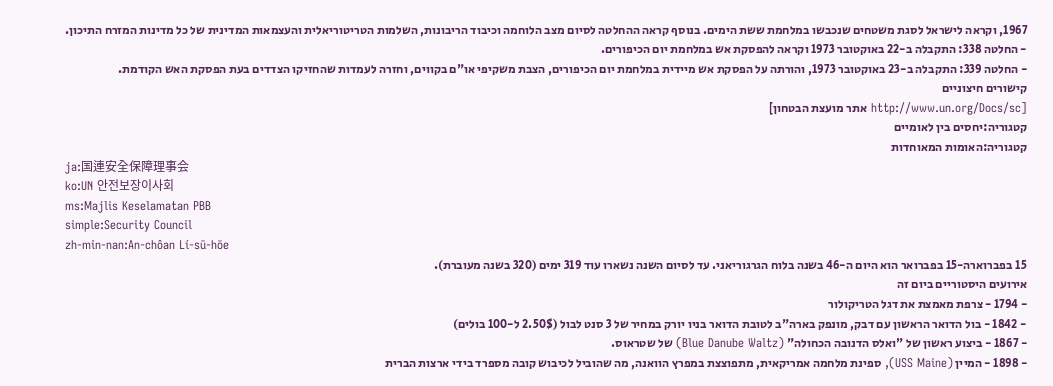1967, וקראה לישראל לסגת משטחים שנכבשו במלחמת ששת הימים. בנוסף קראה ההחלטה לסיום מצב הלוחמה וכיבוד הריבונות, השלמות הטריטוריאלית והעצמאות המדינית של כל מדינות המזרח התיכון.
- החלטה 338: התקבלה ב-22 באוקטובר 1973 וקראה להפסקת אש במלחמת יום הכיפורים.
- החלטה 339: התקבלה ב-23 באוקטובר 1973, והורתה על הפסקת אש מיידית במלחמת יום הכיפורים, הצבת משקיפי או"ם בקווים, וחזרה לעמדות שהחזיקו הצדדים בעת הפסקת האש הקודמת.
קישורים חיצוניים
[http://www.un.org/Docs/sc אתר מועצת הבטחון]
קטגוריה:יחסים בין לאומיים
קטגוריה:האומות המאוחדות
ja:国連安全保障理事会
ko:UN 안전보장이사회
ms:Majlis Keselamatan PBB
simple:Security Council
zh-min-nan:An-chôan Lí-sū-hōe
15 בפברוארה-15 בפברואר הוא היום ה-46 בשנה בלוח הגרגוריאני. עד לסיום השנה נשארו עוד 319 ימים (320 בשנה מעוברת).
אירועים היסטוריים ביום זה
- 1794 - צרפת מאמצת את דגל הטריקולור
- 1842 - בול הדואר הראשון עם דבק, מונפק בארה"ב לטובת הדואר בניו יורק במחיר של 3 סנט לבול (2.50$ ל-100 בולים)
- 1867 - ביצוע ראשון של "ואלס הדנובה הכחולה" (Blue Danube Waltz) של שטראוס.
- 1898 - המיין (USS Maine), ספינת מלחמה אמריקאית, מתפוצצת במפרץ הוואנה, מה שהוביל לכיבוש קובה מספרד בידי ארצות הברית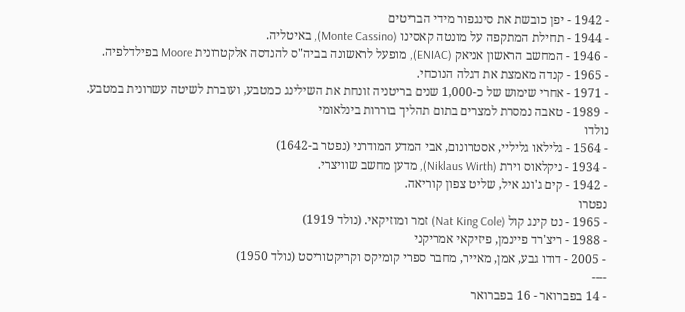- 1942 - יפן כובשת את סינגפור מידי הבריטים
- 1944 - תחילת המתקפה על מונטה קאסינו (Monte Cassino), באיטליה.
- 1946 - המחשב הראשון אניאק (ENIAC), מופעל לראשונה בביה"ס להנדסה אלקטרונית Moore בפילדלפיה.
- 1965 - קנדה מאמצת את דגלה הנוכחי.
- 1971 - אחרי שימוש של כ-1,000 שנים בריטניה זונחת את השילינג כמטבע, ועוברת לשיטה עשרונית במטבע.
- 1989 - טאבה נמסרת למצרים בתום תהליך בוררות בינלאומי
נולדו
- 1564 - גלילאו גליליי, אסטרונום, אבי המדע המודרני (נפטר ב-1642)
- 1934 - ניקלאוס וירת (Niklaus Wirth), מדען מחשב שוויצרי.
- 1942 - קים ג'ונג איל, שליט צפון קוריאה.
נפטרו
- 1965 - נט קינג קול (Nat King Cole) זמר ומוזיקאי. (נולד 1919)
- 1988 - ריצ'רד פיינמן, פיזיקאי אמריקני
- 2005 - דודו גבע, אמן, מאייר, מחבר ספרי קומיקס וקריקטוריסט (נולד 1950)
----
- 14 בפברואר - 16 בפברואר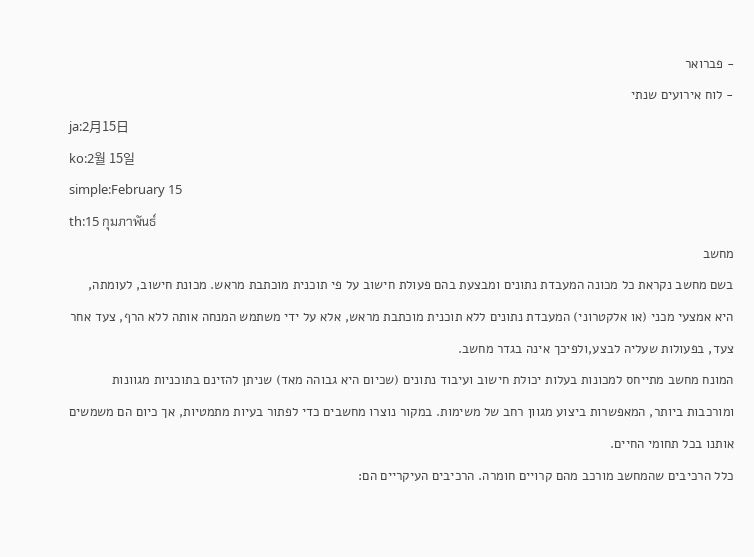- פברואר
- לוח אירועים שנתי
ja:2月15日
ko:2월 15일
simple:February 15
th:15 กุมภาพันธ์
מחשב
בשם מחשב נקראת כל מכונה המעבדת נתונים ומבצעת בהם פעולת חישוב על פי תוכנית מוכתבת מראש. מכונת חישוב, לעומתה, היא אמצעי מכני (או אלקטרוני) המעבדת נתונים ללא תוכנית מוכתבת מראש, אלא על ידי משתמש המנחה אותה ללא הרף, צעד אחר צעד, בפעולות שעליה לבצע,ולפיכך אינה בגדר מחשב.
המונח מחשב מתייחס למכונות בעלות יכולת חישוב ועיבוד נתונים (שכיום היא גבוהה מאד) שניתן להזינם בתוכניות מגוונות ומורכבות ביותר, המאפשרות ביצוע מגוון רחב של משימות. במקור נוצרו מחשבים כדי לפתור בעיות מתמטיות, אך כיום הם משמשים אותנו בכל תחומי החיים.
כלל הרכיבים שהמחשב מורכב מהם קרויים חומרה. הרכיבים העיקריים הם: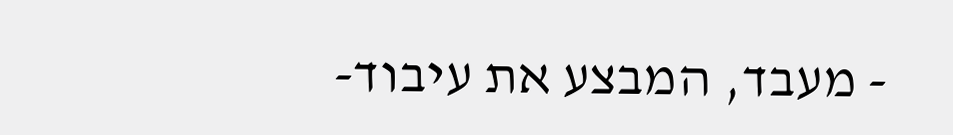- מעבד, המבצע את עיבוד-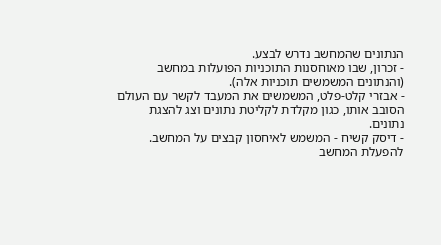הנתונים שהמחשב נדרש לבצע.
- זכרון, שבו מאוחסנות התוכניות הפועלות במחשב (והנתונים המשמשים תוכניות אלה).
- אבזרי קלט-פלט, המשמשים את המעבד לקשר עם העולם הסובב אותו, כגון מקלדת לקליטת נתונים וצג להצגת נתונים.
- דיסק קשיח - המשמש לאיחסון קבצים על המחשב.
להפעלת המחשב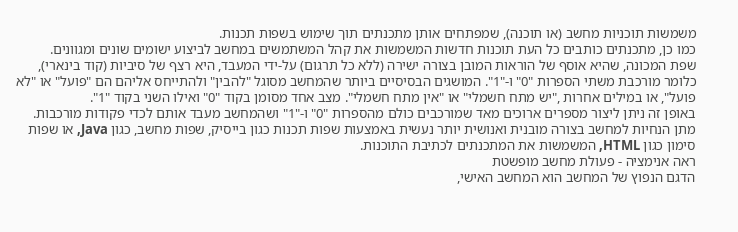משמשות תוכניות מחשב (או תוכנה), שמפתחים אותן מתכנתים תוך שימוש בשפות תכנות.
כמו כן, מתכנתים כותבים כל העת תוכנות חדשות המשמשות את קהל המשתמשים במחשב לביצוע ישומים שונים ומגוונים.
שפת המכונה, שהיא אוסף של הוראות המובן בצורה ישירה (ללא כל תרגום) על-ידי המעבד, היא רצף של סיביות (קוד בינארי), כלומר מורכבת משתי הספרות "0" ו-"1". המושגים הבסיסיים ביותר שהמחשב מסוגל "להבין" ולהתייחס אליהם הם "פועל" או "לא פועל", או במילים אחרות ,"יש מתח חשמלי" או "אין מתח חשמלי". מצב אחד מסומן בקוד "0" ואילו השני בקוד "1".
באופן זה ניתן ליצור מספרים ארוכים מאד שמורכבים כולם מהספרות "0" ו-"1" ושהמחשב מעבד אותם לכדי פקודות מורכבות.
מתן הנחיות למחשב בצורה מובנית ואנושית יותר נעשית באמצעות שפות תכנות כגון בייסיק, שפות מחשב, כגון Java, או שפות סימון כגון HTML, המשמשות את המתכנתים לכתיבת התוכנות.
ראה אנימציה - פעולת מחשב מופשטת
הדגם הנפוץ של המחשב הוא המחשב האישי,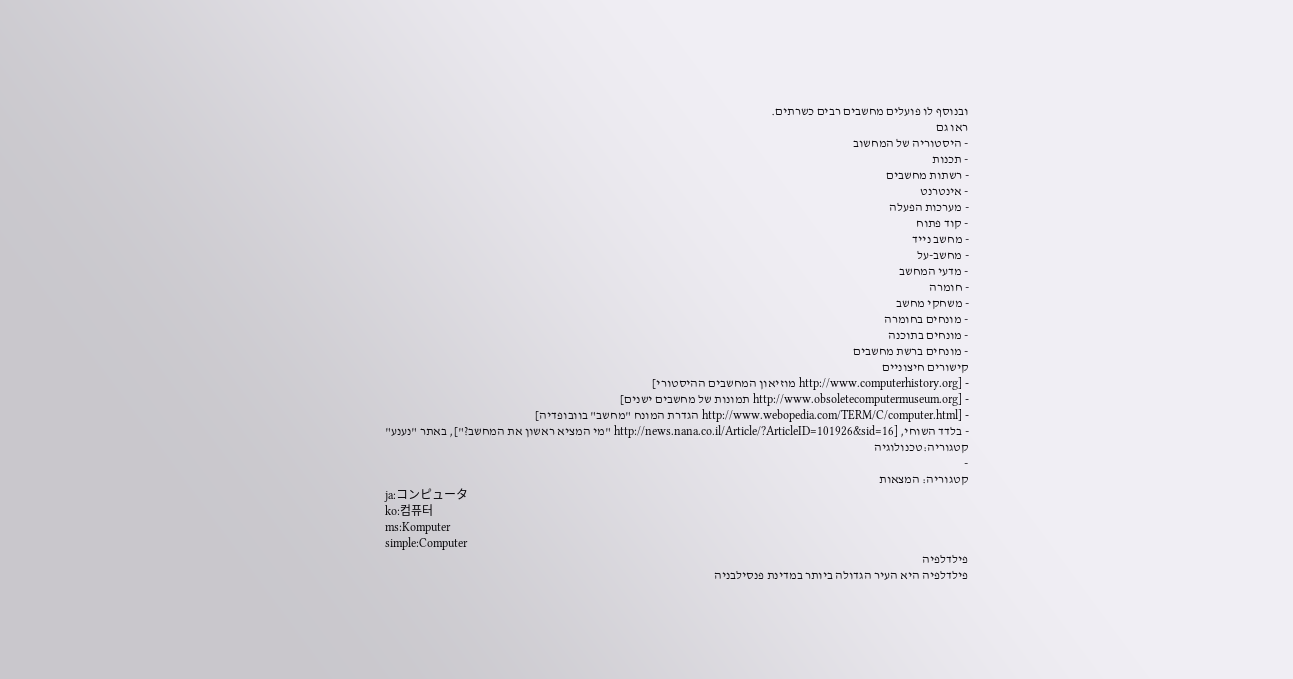ובנוסף לו פועלים מחשבים רבים כשרתים.
ראו גם
- היסטוריה של המחשוב
- תכנות
- רשתות מחשבים
- אינטרנט
- מערכות הפעלה
- קוד פתוח
- מחשב נייד
- מחשב-על
- מדעי המחשב
- חומרה
- משחקי מחשב
- מונחים בחומרה
- מונחים בתוכנה
- מונחים ברשת מחשבים
קישורים חיצוניים
- [http://www.computerhistory.org מוזיאון המחשבים ההיסטורי]
- [http://www.obsoletecomputermuseum.org תמונות של מחשבים ישנים]
- [http://www.webopedia.com/TERM/C/computer.html הגדרת המונח "מחשב" בוובופדיה]
- בלדד השוחי, [http://news.nana.co.il/Article/?ArticleID=101926&sid=16 "מי המציא ראשון את המחשב?"], באתר "נענע"
קטגוריה:טכנולוגיה
-
קטגוריה: המצאות
ja:コンピュータ
ko:컴퓨터
ms:Komputer
simple:Computer
פילדלפיה
פילדלפיה היא העיר הגדולה ביותר במדינת פנסילבניה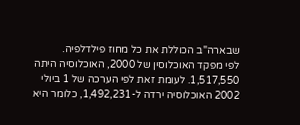שבארה"ב הכוללת את כל מחוז פילדלפיה.
לפי מפקד האוכלוסין של 2000, האוכלוסיה היתה 1,517,550. לעומת זאת לפי הערכה של 1 ביולי 2002 האוכלוסיה ירדה ל-1,492,231, כלומר היא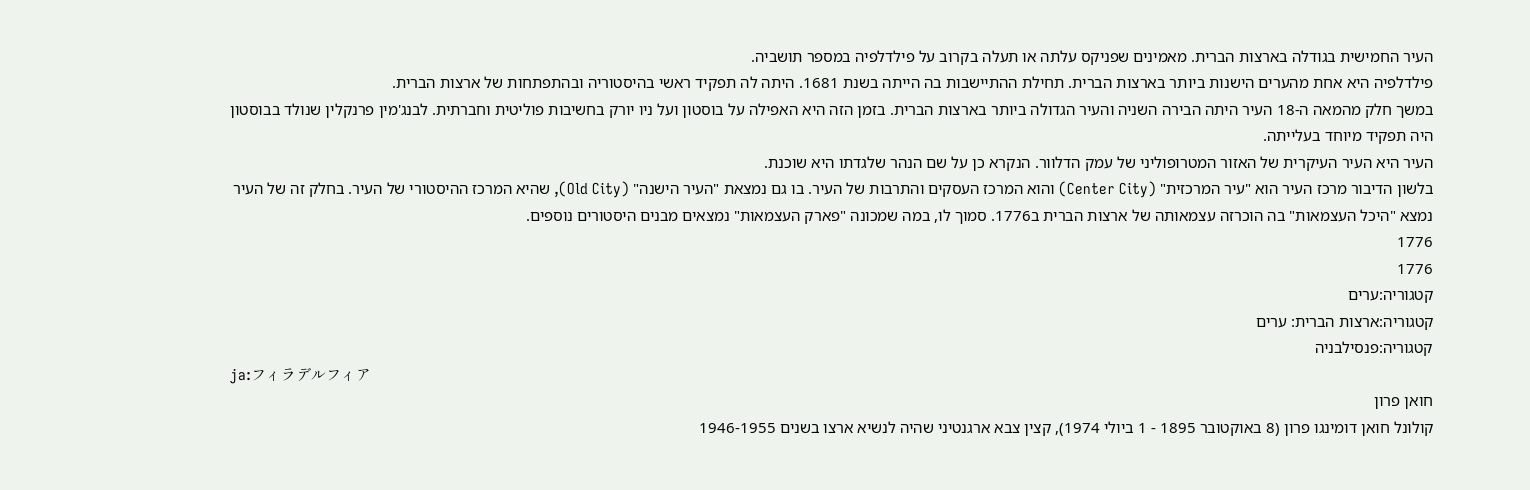העיר החמישית בגודלה בארצות הברית. מאמינים שפניקס עלתה או תעלה בקרוב על פילדלפיה במספר תושביה.
פילדלפיה היא אחת מהערים הישנות ביותר בארצות הברית. תחילת ההתיישבות בה הייתה בשנת 1681. היתה לה תפקיד ראשי בהיסטוריה ובהתפתחות של ארצות הברית.
במשך חלק מהמאה ה-18 העיר היתה הבירה השניה והעיר הגדולה ביותר בארצות הברית. בזמן הזה היא האפילה על בוסטון ועל ניו יורק בחשיבות פוליטית וחברתית. לבנג'מין פרנקלין שנולד בבוסטון היה תפקיד מיוחד בעלייתה.
העיר היא העיר העיקרית של האזור המטרופוליני של עמק הדלוור. הנקרא כן על שם הנהר שלגדתו היא שוכנת.
בלשון הדיבור מרכז העיר הוא "עיר המרכזית" (Center City) והוא המרכז העסקים והתרבות של העיר. בו גם נמצאת "העיר הישנה" (Old City), שהיא המרכז ההיסטורי של העיר. בחלק זה של העיר נמצא "היכל העצמאות" בה הוכרזה עצמאותה של ארצות הברית ב1776. סמוך לו, במה שמכונה "פארק העצמאות" נמצאים מבנים היסטורים נוספים.
1776
1776
קטגוריה:ערים
קטגוריה:ארצות הברית: ערים
קטגוריה:פנסילבניה
ja:フィラデルフィア
חואן פרון
קולונל חואן דומינגו פרון (8 באוקטובר 1895 - 1 ביולי 1974), קצין צבא ארגנטיני שהיה לנשיא ארצו בשנים 1946-1955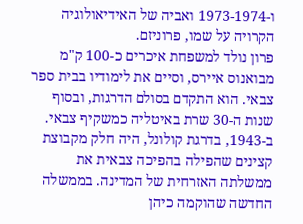ו-1973-1974 ואביה של האידיאולוגיה הקרויה על שמו, פרוניזם.
פרון נולד למשפחת איכרים כ-100 ק"מ מבואנוס איירס, וסיים את לימודיו בבית ספר צבאי. הוא התקדם בסולם הדרגות, ובסוף שנות ה-30 שרת באיטליה כמשקיף צבאי. ב-1943, בדרגת קולונל, היה חלק מקבוצת קצינים שהפילה בהפיכה צבאית את ממשלתה האזרחית של המדינה. בממשלה החדשה שהוקמה כיהן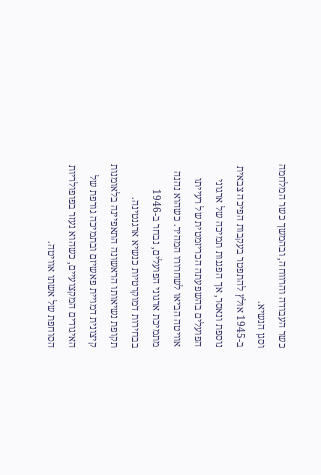כשר העבודה והרווחה, ובהמשך כשר המלחמה וסגן הנשיא.
ב-1945 אולץ להתפטר בעקבות הפיכה צבאית נוספת ונאסר, אך הפגנות תמיכה של ארגוני הפועלים בהשפעתה הכריזמטית של רעייתו אוויטה הביאו לשחרורו המהיר. כשהוא נהנה מתמיכת ארגוני הפועלים, נבחר ב-1946 בבחירות דמוקרטיות כנשיא ארגנטינה.
תקופת נשיאותו הראשונה התאפיינה בלאומנות קיצונית דמויית פאשיזם ובתמיכה גורפת של האיגודים המקצועיים, כשהוא נעזר בפופולריות הסוחפת של אשתו אוויטה.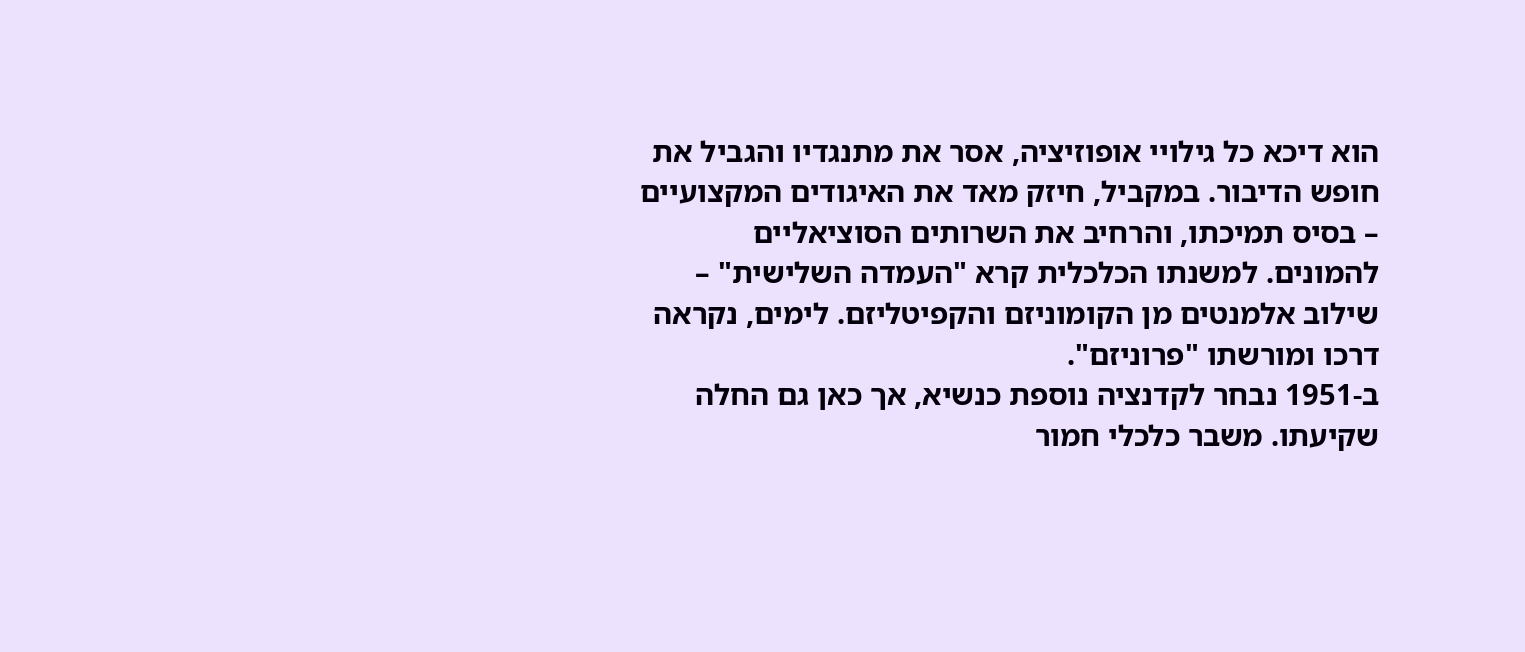הוא דיכא כל גילויי אופוזיציה, אסר את מתנגדיו והגביל את חופש הדיבור. במקביל, חיזק מאד את האיגודים המקצועיים – בסיס תמיכתו, והרחיב את השרותים הסוציאליים להמונים. למשנתו הכלכלית קרא "העמדה השלישית" – שילוב אלמנטים מן הקומוניזם והקפיטליזם. לימים, נקראה דרכו ומורשתו "פרוניזם".
ב-1951 נבחר לקדנציה נוספת כנשיא, אך כאן גם החלה שקיעתו. משבר כלכלי חמור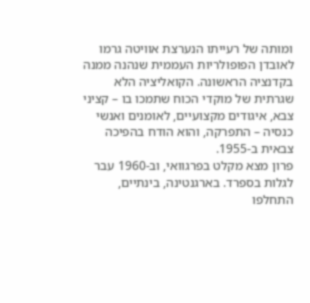ומותה של רעייתו הנערצת אוויטה גרמו לאובדן הפופולריות העממית שנהנה ממנה בקדנציה הראשונה. הקואליציה הלא שגרתית של מוקדי הכוח שתמכו בו – קציני צבא, איגודים מקצועיים, לאומנים ואנשי כנסיה – התפרקה, והוא הודח בהפיכה צבאית ב-1955.
פרון מצא מקלט בפרגוואי, וב-1960 עבר לגלות בספרד. בארגנטינה, בינתיים, התחלפו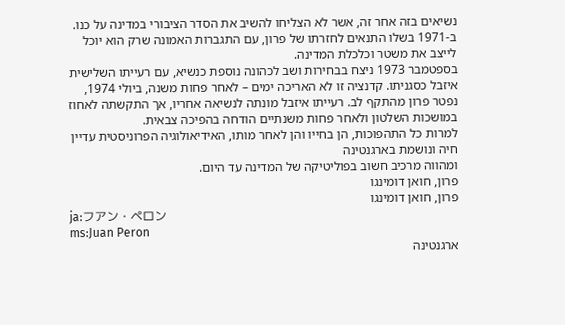נשיאים בזה אחר זה, אשר לא הצליחו להשיב את הסדר הציבורי במדינה על כנו. ב-1971 בשלו התנאים לחזרתו של פרון, עם התגברות האמונה שרק הוא יוכל לייצב את משטר וכלכלת המדינה.
בספטמבר 1973 ניצח בבחירות ושב לכהונה נוספת כנשיא, עם רעייתו השלישית איזבל כסגניתו. קדנציה זו לא האריכה ימים – לאחר פחות משנה, ביולי 1974, נפטר פרון מהתקף לב. רעייתו איזבל מונתה לנשיאה אחריו, אך התקשתה לאחוז במושכות השלטון ולאחר פחות משנתיים הודחה בהפיכה צבאית.
למרות כל התהפוכות, הן בחייו והן לאחר מותו, האידיאולוגיה הפרוניסטית עדיין חיה ונושמת בארגנטינה
ומהווה מרכיב חשוב בפוליטיקה של המדינה עד היום.
פרון, חואן דומינגו
פרון, חואן דומינגו
ja:フアン・ペロン
ms:Juan Peron
ארגנטינה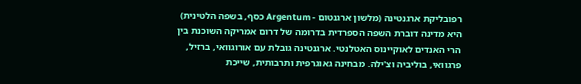רפובליקת ארגנטינה (מלשון ארגנטום - Argentum כסף, בשפה הלטינית) היא מדינה דוברת השפה הספרדית בדרומה של דרום אמריקה השוכנת בין הרי האנדים לאוקיינוס האטלנטי. ארגנטינה גובלת עם אורוגוואי, ברזיל, פרגוואי, בוליביה וצ'ילה. מבחינה גאוגרפית ותרבותית, שייכת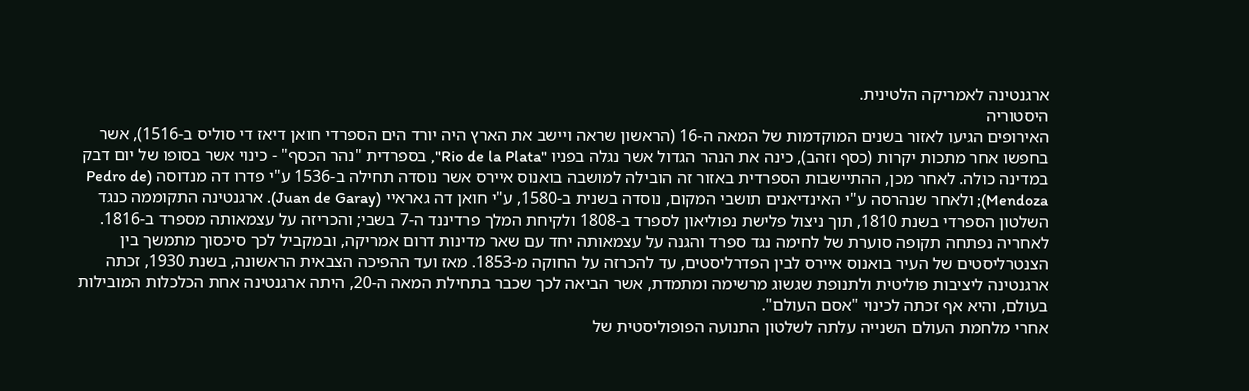ארגנטינה לאמריקה הלטינית.
היסטוריה
האירופים הגיעו לאזור בשנים המוקדמות של המאה ה-16 (הראשון שראה ויישב את הארץ היה יורד הים הספרדי חואן דיאז די סוליס ב-1516), אשר בחפשו אחר מתכות יקרות (כסף וזהב), כינה את הנהר הגדול אשר נגלה בפניו "Rio de la Plata", בספרדית "נהר הכסף" - כינוי אשר בסופו של יום דבק במדינה כולה. לאחר מכן, ההתיישבות הספרדית באזור זה הובילה למושבה בואנוס איירס אשר נוסדה תחילה ב-1536 ע"י פדרו דה מנדוסה (Pedro de Mendoza); ולאחר שנהרסה ע"י האינדיאנים תושבי המקום, נוסדה בשנית ב-1580, ע"י חואן דה גאראיי (Juan de Garay). ארגנטינה התקוממה כנגד השלטון הספרדי בשנת 1810, תוך ניצול פלישת נפוליאון לספרד ב-1808 ולקיחת המלך פרדיננד ה-7 בשבי; והכריזה על עצמאותה מספרד ב-1816. לאחריה נפתחה תקופה סוערת של לחימה נגד ספרד והגנה על עצמאותה יחד עם שאר מדינות דרום אמריקה, ובמקביל לכך סיכסוך מתמשך בין הצנטרליסטים של העיר בואנוס איירס לבין הפדרליסטים, עד להכרזה על החוקה מ-1853. מאז ועד ההפיכה הצבאית הראשונה, בשנת 1930, זכתה ארגנטינה ליציבות פוליטית ולתנופת שגשוג מרשימה ומתמדת, אשר הביאה לכך שכבר בתחילת המאה ה-20, היתה ארגנטינה אחת הכלכלות המובילות בעולם, והיא אף זכתה לכינוי "אסם העולם".
אחרי מלחמת העולם השנייה עלתה לשלטון התנועה הפופוליסטית של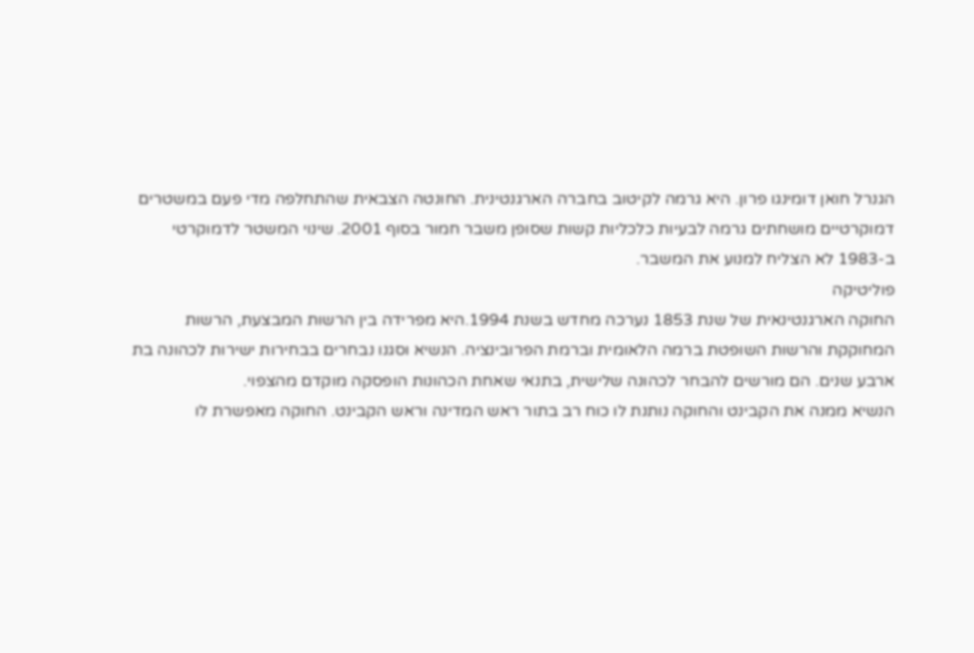הגנרל חואן דומינגו פרון. היא גרמה לקיטוב בחברה הארגנטינית. החונטה הצבאית שהתחלפה מדי פעם במשטרים דמוקרטיים מושחתים גרמה לבעיות כלכליות קשות שסופן משבר חמור בסוף 2001. שינוי המשטר לדמוקרטי ב-1983 לא הצליח למנוע את המשבר.
פוליטיקה
החוקה הארגנטינאית של שנת 1853 נערכה מחדש בשנת 1994.היא מפרידה בין הרשות המבצעת, הרשות המחוקקת והרשות השופטת ברמה הלאומית וברמת הפרובינציה. הנשיא וסגנו נבחרים בבחירות ישירות לכהונה בת ארבע שנים. הם מורשים להבחר לכהונה שלישית, בתנאי שאחת הכהונות הופסקה מוקדם מהצפוי.
הנשיא ממנה את הקבינט והחוקה נותנת לו כוח רב בתור ראש המדינה וראש הקבינט. החוקה מאפשרת לו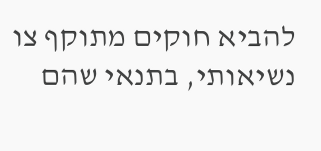להביא חוקים מתוקף צו נשיאותי, בתנאי שהם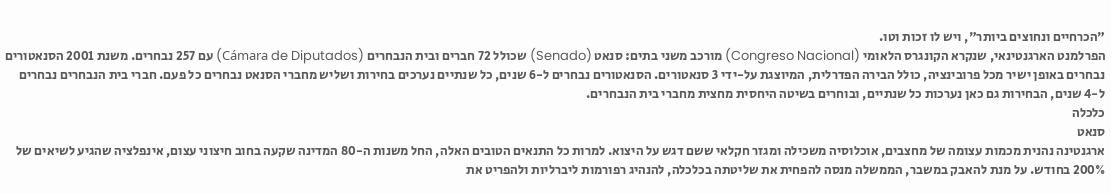"הכרחיים ונחוצים ביותר", ויש לו זכות וטו.
הפרלמנט הארגנטינאי, שנקרא הקונגרס הלאומי (Congreso Nacional) מורכב משני בתים: סנאט (Senado) שכולל 72 חברים ובית הנבחרים (Cámara de Diputados) עם 257 נבחרים. משנת 2001 הסנאטורים נבחרים באופן ישיר מכל פרובינציה, כולל הבירה הפדרלית, המיוצגת על-ידי 3 סנאטורים. הסנאטורים נבחרים ל-6 שנים, כל שנתיים נערכים בחירות ושליש מחברי הסנאט נבחרים כל פעם. חברי בית הנבחרים נבחרים ל-4 שנים, הבחירות גם כאן נערכות כל שנתיים, ובוחרים בשיטה היחסית מחצית מחברי בית הנבחרים.
כלכלה
סנאט
ארגנטינה נהנית מכמות עצומה של מחצבים, אוכלוסיה משכילה ומגזר חקלאי ששם דגש על היצוא. למרות כל התנאים הטובים האלה, החל משנות ה-80 המדינה שקעה בחוב חיצוני עצום, אינפלציה שהגיע לשיאים של 200% בחודש. על מנת להאבק במשבר, הממשלה מנסה להפחית את שליטתה בכלכלה, להנהיג רפורמות ליברליות ולהפריט את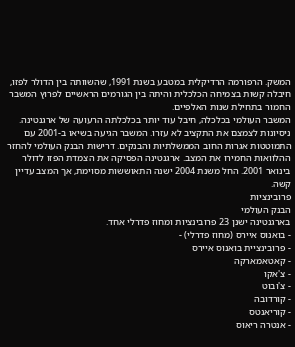המשק. הרפורמה הרדיקלית במטבע בשנת 1991, שהשוותה בין הדולר לפזו, חיבלה קשות בצמיחה הכלכלית והיתה בין הגורמים הראשיים לפרוץ המשבר החמור בתחילת שנות האלפיים.
המשבר העולמי בכלכלה, חיבל עוד יותר בכלכלתה הרעועה של ארגנטינה. ניסיונות לצמצם את התקציב לא עזרו. המשבר הגיעה בשיאו ב-2001 עם התמוטטות אגרות החוב הממשלתיות והבנקים. דרישות הבנק העולמי להחזר ההלוואות החמירו את המצב. ארגנטינה הפסיקה את הצמדת הפזו לדולר בינואר 2001. החל משנת 2004 ישנה התאוששות מסוימת, אך המצב עדיין קשה.
פרובינציות
הבנק העולמי
בארגנטינה ישנן 23 פרובינציות ומחוז פדרלי אחד.
- בואנוס איירס (מחוז פדרלי) -
- פרובינציית בואנוס איירס
- קאטאמארקה
- צ'אקו
- צ'ובוט
- קורדובה
- קוריאנטס
- אנטרה ריאוס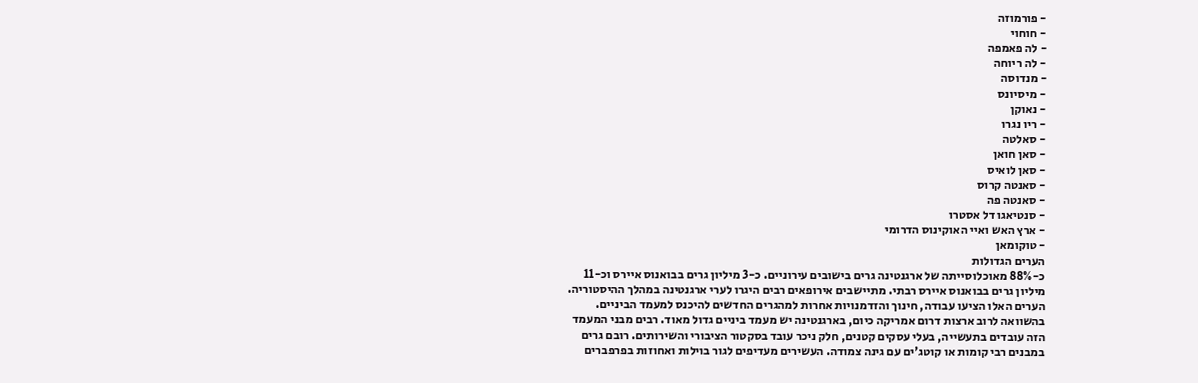- פורמוזה
- חוחוי
- לה פאמפה
- לה ריוחה
- מנדוסה
- מיסיונס
- נאוקן
- ריו נגרו
- סאלטה
- סאן חואן
- סאן לואיס
- סאנטה קרוס
- סאנטה פה
- סנטיאגו דל אסטרו
- ארץ האש ואיי האוקינוס הדרומי
- טוקומאן
הערים הגדולות
כ-88% מאוכלוסייתה של ארגנטינה גרים בישובים עירוניים. כ-3 מיליון גרים בבואנוס איירס וכ-11 מיליון גרים בבואנוס איירס רבתי. מתיישבים אירופאים רבים היגרו לערי ארגנטינה במהלך ההיסטוריה. הערים האלו הציעו עבודה, חינוך והזדמנויות אחרות למהגרים החדשים להיכנס למעמד הביניים. בהשוואה לרוב ארצות דרום אמריקה כיום, בארגנטינה יש מעמד ביניים גדול מאוד. רבים מבני המעמד הזה עובדים בתעשייה, בעלי עסקים קטנים, חלק ניכר עובד בסקטור הציבורי והשירותים. רובם גרים במבנים רבי קומות או קוטג'ים עם גינה צמודה. העשירים מעדיפים לגור בוילות ואחוזות בפרפברים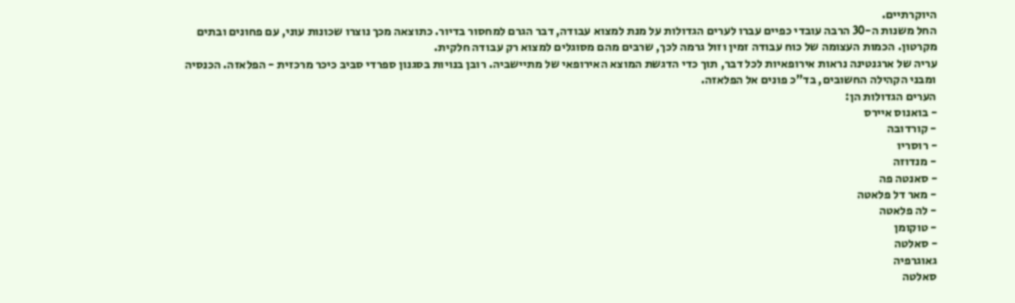היוקרתיים.
החל משנות ה-30 הרבה עובדי כפיים עברו לערים הגדולות על מנת למצוא עבודה, דבר הגרם למחסור בדיור. כתוצאה מכך נוצרו שכונות עוני, עם פחונים ובתים מקרטון. הכמות העצומה של כוח עבודה זמין וזול גרמה לכך, שרבים מהם מסוגלים למצוא רק עבודה חלקית.
עריה של ארגנטינה נראות אירופאיות לכל דבר, תוך כדי הדגשת המוצא האירופאי של מתיישביה. רובן בנויות בסגנון ספרדי סביב כיכר מרכזית - הפלאזה. הכנסיה ומבני הקהילה החשובים, בד"כ פונים אל הפלאזה.
הערים הגדולות הן:
- בואנוס איירס
- קורדובה
- רוסריו
- מנדוזה
- סאנטה פה
- מאר דל פלאטה
- לה פלאטה
- טוקומן
- סאלטה
גאוגרפיה
סאלטה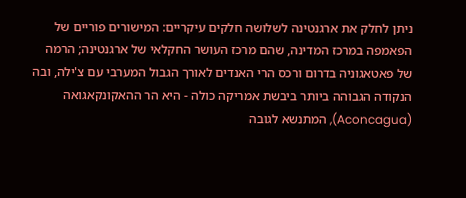ניתן לחלק את ארגנטינה לשלושה חלקים עיקריים: המישורים פוריים של הפאמפה במרכז המדינה, שהם מרכז העושר החקלאי של ארגנטינה; הרמה של פאטאגוניה בדרום ורכס הרי האנדים לאורך הגבול המערבי עם צ'ילה, ובה הנקודה הגבוהה ביותר ביבשת אמריקה כולה - היא הר ההאקונקאגואה (Aconcagua), המתנשא לגובה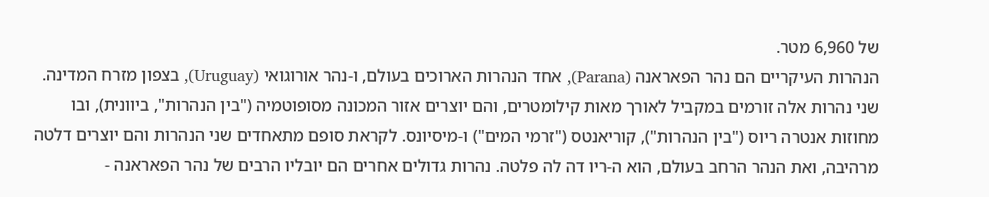של 6,960 מטר.
הנהרות העיקריים הם נהר הפאראנה (Parana), אחד הנהרות הארוכים בעולם, ו-נהר אורוגואי (Uruguay), בצפון מזרח המדינה. שני נהרות אלה זורמים במקביל לאורך מאות קילומטרים, והם יוצרים אזור המכונה מסופוטמיה ("בין הנהרות", ביוונית), ובו מחוזות אנטרה ריוס ("בין הנהרות"), קוריאנטס ("זרמי המים") ו-מיסיונס. לקראת סופם מתאחדים שני הנהרות והם יוצרים דלטה מרהיבה, ואת הנהר הרחב בעולם, הוא ה-ריו דה לה פלטה. נהרות גדולים אחרים הם יובליו הרבים של נהר הפאראנה -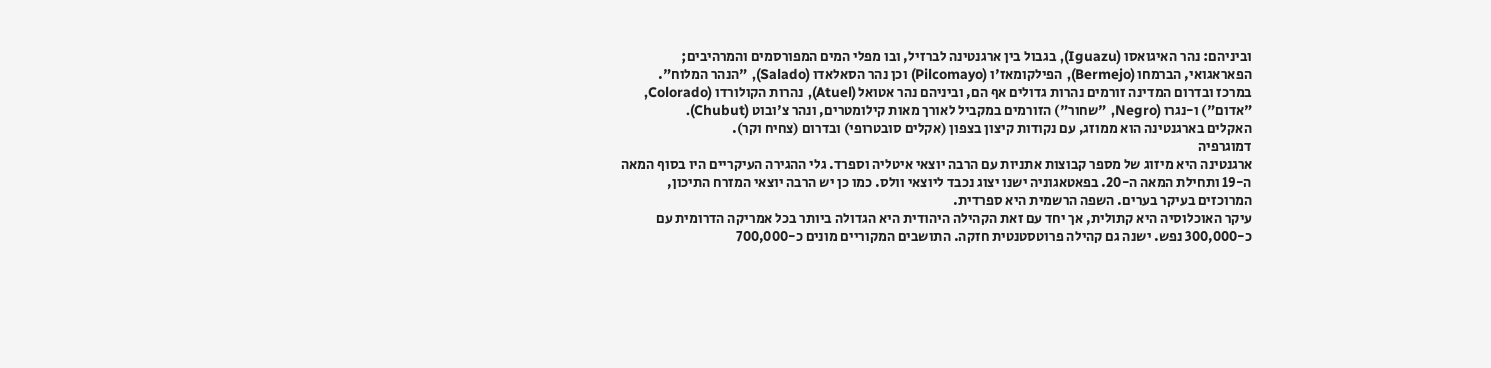וביניהם: נהר האיגואסו (Iguazu), בגבול בין ארגנטינה לברזיל, ובו מפלי המים המפורסמים והמרהיבים; הפאראגואי, הברמחו (Bermejo), הפילקומאז'ו (Pilcomayo) וכן נהר הסאלאדו (Salado), "הנהר המלוח".
במרכז ובדרום המדינה זורמים נהרות גדולים אף הם, וביניהם נהר אטואל (Atuel), נהרות הקולורדו (Colorado, "אדום") ו-נגרו (Negro, "שחור") הזורמים במקביל לאורך מאות קילומטרים, ונהר צ'ובוט (Chubut).
האקלים בארגנטינה הוא ממוזג, עם נקודות קיצון בצפון (אקלים סובטרופי) ובדרום (צחיח וקר).
דמוגרפיה
ארגנטינה היא מיזוג של מספר קבוצות אתניות עם הרבה יוצאי איטליה וספרד. גלי ההגירה העיקריים היו בסוף המאה ה-19 ותחילת המאה ה-20. בפאטאגוניה ישנו יצוג נכבד ליוצאי וולס. כמו כן יש הרבה יוצאי המזרח התיכון, המרוכזים בעיקר בערים. השפה הרשמית היא ספרדית.
עיקר האוכלוסיה היא קתולית, אך יחד עם זאת הקהילה היהודית היא הגדולה ביותר בכל אמריקה הדרומית עם כ-300,000 נפש. ישנה גם קהילה פרוטסטנטית חזקה. התושבים המקוריים מונים כ-700,000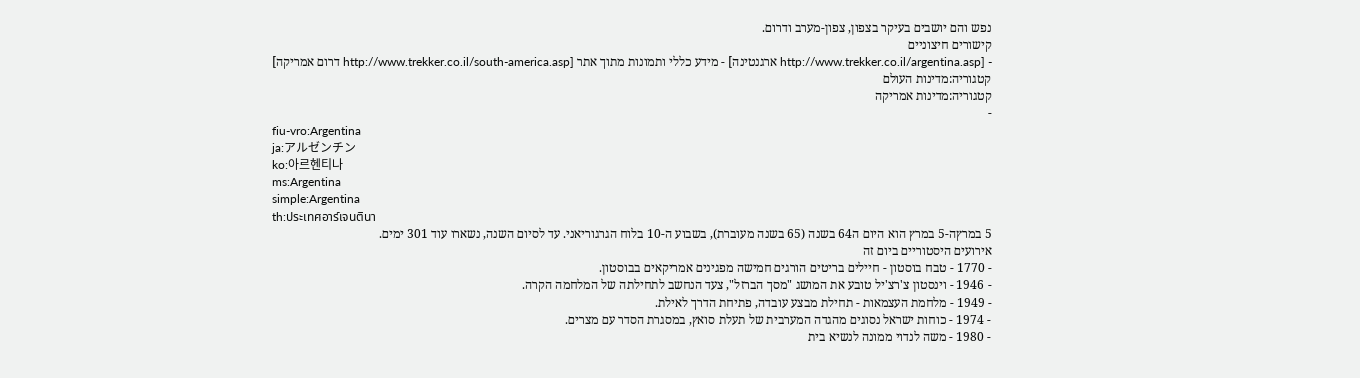נפש והם יושבים בעיקר בצפון, צפון-מערב ודרום.
קישורים חיצוניים
- [http://www.trekker.co.il/argentina.asp ארגנטינה] - מידע כללי ותמונות מתוך אתר [http://www.trekker.co.il/south-america.asp דרום אמריקה]
קטגוריה:מדינות העולם
קטגוריה:מדינות אמריקה
-
fiu-vro:Argentina
ja:アルゼンチン
ko:아르헨티나
ms:Argentina
simple:Argentina
th:ประเทศอาร์เจนตินา
5 במרץה-5 במרץ הוא היום ה64 בשנה (65 בשנה מעוברת), בשבוע ה-10 בלוח הגרגוריאני. עד לסיום השנה, נשארו עוד 301 ימים.
אירועים היסטוריים ביום זה
- 1770 - טבח בוסטון - חיילים בריטים הורגים חמישה מפגינים אמריקאים בבוסטון.
- 1946 - וינסטון צ'רצ'יל טובע את המושג "מסך הברזל", צעד הנחשב לתחילתה של המלחמה הקרה.
- 1949 - מלחמת העצמאות - תחילת מבצע עובדה, פתיחת הדרך לאילת.
- 1974 - כוחות ישראל נסוגים מהגדה המערבית של תעלת סואץ, במסגרת הסדר עם מצרים.
- 1980 - משה לנדוי ממונה לנשיא בית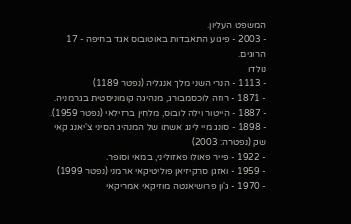המשפט העליון.
- 2003 - פיגוע התאבדות באוטובוס אגד בחיפה - 17 הרוגים.
נולדו
- 1113 - הנרי השני מלך אנגליה (נפטר 1189)
- 1871 - רוזה לוכסמבורג, מנהיגה קומוניסטית בגרמניה.
- 1887 - הייטור וילה לובוס, מלחין ברזילאי (נפטר 1959).
- 1898 - סונג מיי לינג אשתו של המנהיג הסיני צ'יאנג קאי שק (נפטרה: 2003)
- 1922 - פייר פאולו פאזוליני, במאי וסופר.
- 1959 - ואזגן סרקיזיאן פוליטיקאי ארמני (נפטר 1999)
- 1970 - ג'ון פרושיאנטה מוזיקאי אמריקאי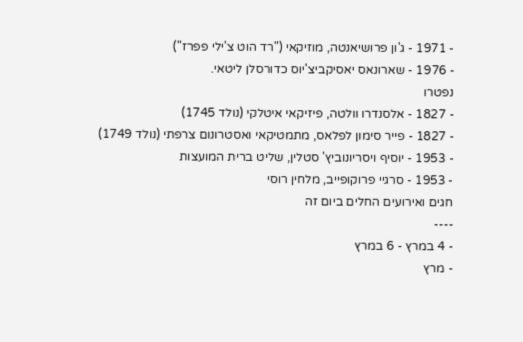- 1971 - ג'ון פרושיאנטה, מוזיקאי ("רד הוט צ'ילי פפרז")
- 1976 - שארונאס יאסיקביצ'יוס כדורסלן ליטאי.
נפטרו
- 1827 - אלסנדרו וולטה, פיזיקאי איטלקי (נולד 1745)
- 1827 - פייר סימון לפלאס, מתמטיקאי ואסטרונום צרפתי (נולד 1749)
- 1953 - יוסיף ויסריונוביץ' סטלין, שליט ברית המועצות
- 1953 - סרגיי פרוקופייב, מלחין רוסי
חגים ואירועים החלים ביום זה
----
- 4 במרץ - 6 במרץ
- מרץ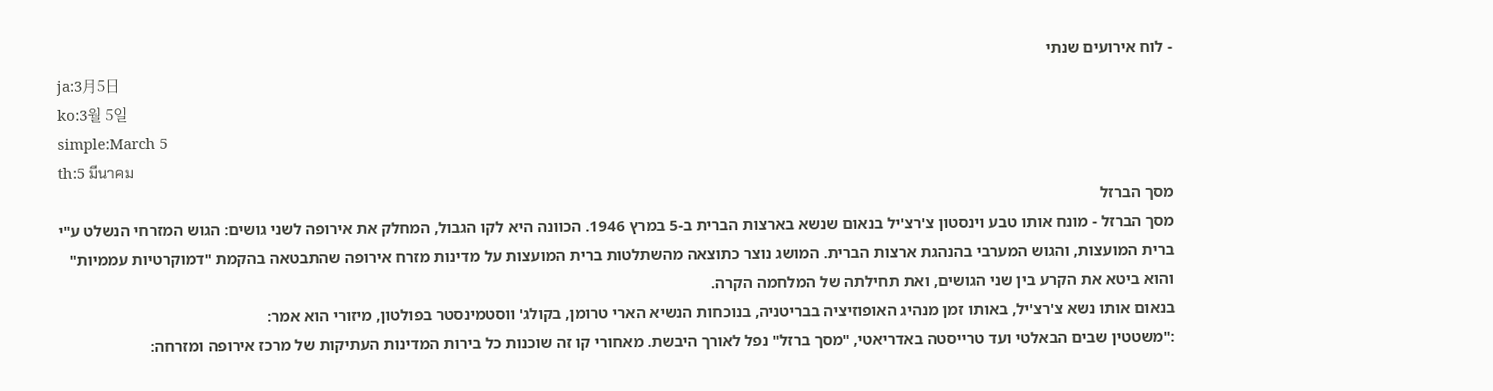- לוח אירועים שנתי
ja:3月5日
ko:3월 5일
simple:March 5
th:5 มีนาคม
מסך הברזל
מסך הברזל - מונח אותו טבע וינסטון צ'רצ'יל בנאום שנשא בארצות הברית ב-5 במרץ 1946. הכוונה היא לקו הגבול, המחלק את אירופה לשני גושים: הגוש המזרחי הנשלט ע"י ברית המועצות, והגוש המערבי בהנהגת ארצות הברית. המושג נוצר כתוצאה מהשתלטות ברית המועצות על מדינות מזרח אירופה שהתבטאה בהקמת "דמוקרטיות עממיות" והוא ביטא את הקרע בין שני הגושים, ואת תחילתה של המלחמה הקרה.
בנאום אותו נשא צ'רצ'יל, באותו זמן מנהיג האופוזיציה בבריטניה, בנוכחות הנשיא הארי טרומן, בקולג' ווסטמינסטר בפולטון, מיזורי הוא אמר:
:"משטטין שבים הבאלטי ועד טרייסטה באדריאטי, "מסך ברזל" נפל לאורך היבשת. מאחורי קו זה שוכנות כל בירות המדינות העתיקות של מרכז אירופה ומזרחה: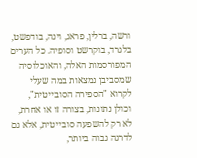ורשה, ברלין, פראג, וינה, בודפשט, בלגרד, בוקרשט וסופיה. כל הערים המפורסמות האלה, והאוכלוסיה שמסביבן נמצאות במה שעלי לקרוא "הספירה הסובייטית", וכולן נתונות, בצורה זו או אחרת, לא רק להשפעה סובייטית, אלא גם לדרגה גבוה ביותר,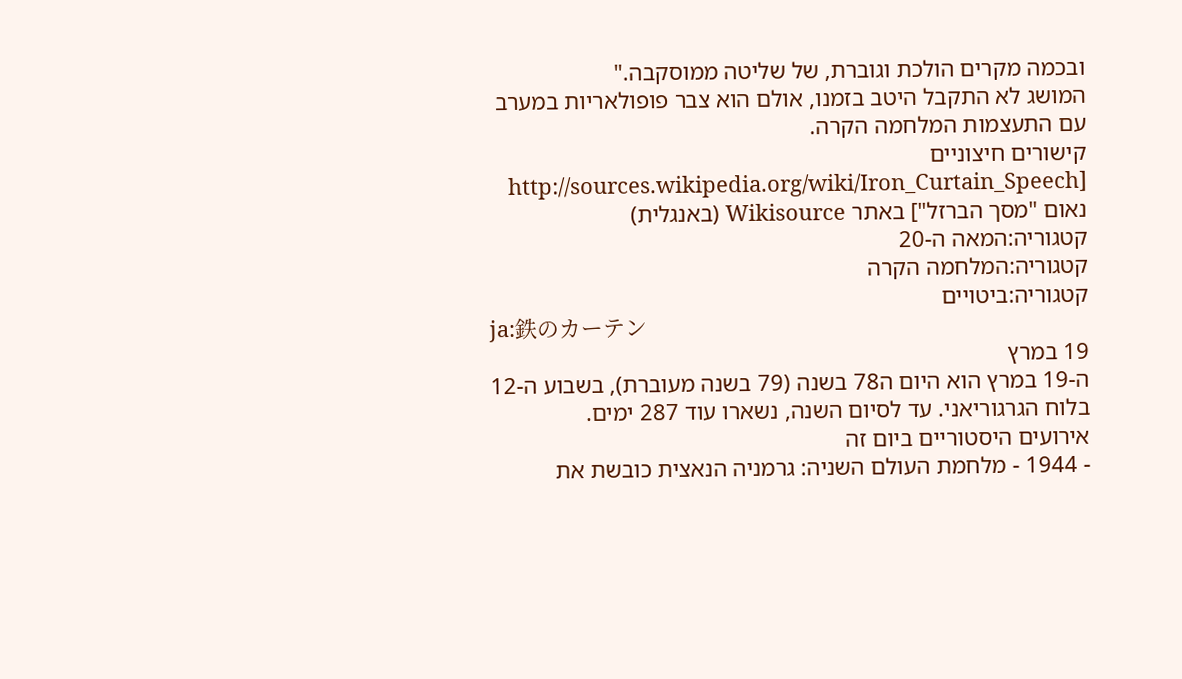ובכמה מקרים הולכת וגוברת, של שליטה ממוסקבה."
המושג לא התקבל היטב בזמנו, אולם הוא צבר פופולאריות במערב עם התעצמות המלחמה הקרה.
קישורים חיצוניים
[http://sources.wikipedia.org/wiki/Iron_Curtain_Speech נאום "מסך הברזל"] באתר Wikisource (באנגלית)
קטגוריה:המאה ה-20
קטגוריה:המלחמה הקרה
קטגוריה:ביטויים
ja:鉄のカーテン
19 במרץ
ה-19 במרץ הוא היום ה78 בשנה (79 בשנה מעוברת), בשבוע ה-12 בלוח הגרגוריאני. עד לסיום השנה, נשארו עוד 287 ימים.
אירועים היסטוריים ביום זה
- 1944 - מלחמת העולם השניה: גרמניה הנאצית כובשת את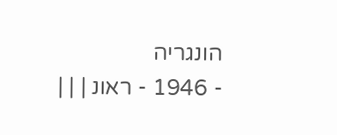הונגריה
- 1946 - ראונ | | |